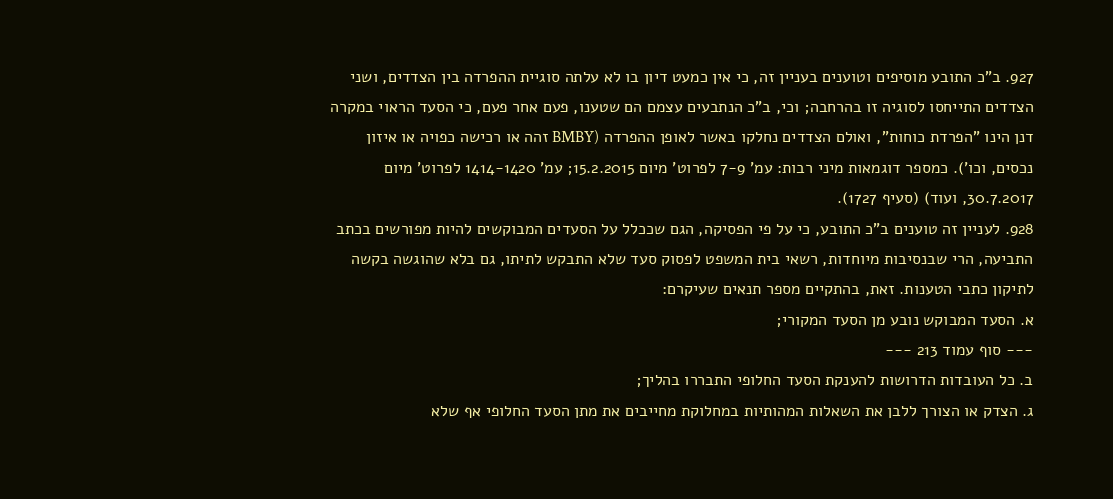927. ב"כ התובע מוסיפים וטוענים בעניין זה, כי אין כמעט דיון בו לא עלתה סוגיית ההפרדה בין הצדדים, ושני הצדדים התייחסו לסוגיה זו בהרחבה; וכי, ב"כ הנתבעים עצמם הם שטענו, פעם אחר פעם, כי הסעד הראוי במקרה דנן הינו "הפרדת כוחות", ואולם הצדדים נחלקו באשר לאופן ההפרדה (BMBY זהה או רכישה כפויה או איזון נכסים, וכו'). כמספר דוגמאות מיני רבות: עמ' 7-9 לפרוט' מיום 15.2.2015; עמ' 1414-1420 לפרוט' מיום 30.7.2017, ועוד) (סעיף 1727).
928. לעניין זה טוענים ב"כ התובע, כי על פי הפסיקה, הגם שככלל על הסעדים המבוקשים להיות מפורשים בכתב התביעה, הרי שבנסיבות מיוחדות, רשאי בית המשפט לפסוק סעד שלא התבקש לתיתו, גם בלא שהוגשה בקשה לתיקון כתבי הטענות. זאת, בהתקיים מספר תנאים שעיקרם:
א. הסעד המבוקש נובע מן הסעד המקורי;
--- סוף עמוד 213 ---
ב. כל העובדות הדרושות להענקת הסעד החלופי התבררו בהליך;
ג. הצדק או הצורך ללבן את השאלות המהותיות במחלוקת מחייבים את מתן הסעד החלופי אף שלא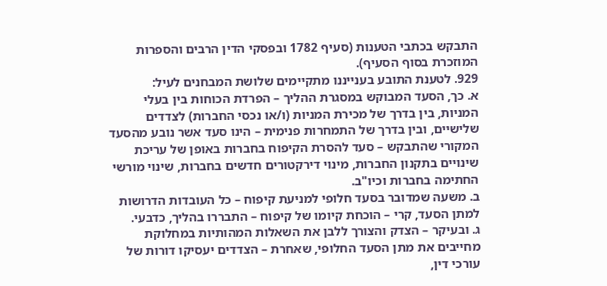התבקש בכתבי הטענות (סעיף 1782 ובפסקי הדין הרבים והספרות המוזכרת בסוף הסעיף).
929. לטענת התובע בענייננו מתקיימים שלושת המבחנים לעיל:
א. כך, הסעד המבוקש במסגרת ההליך – הפרדת הכוחות בין בעלי המניות, בין בדרך של מכירת המניות (ו/או נכסי החברות) לצדדים שלישיים, ובין בדרך של התמחרות פנימית – הינו סעד אשר נובע מהסעד המקורי שהתבקש – סעד להסרת הקיפוח בחברות באופן של עריכת שינויים בתקנון החברות, מינוי דירקטורים חדשים בחברות, שינוי מורשי החתימה בחברות וכיו"ב.
ב. משעה שמדובר בסעד חלופי למניעת קיפוח – כל העובדות הדרושות למתן הסעד, קרי – הוכחת קיומו של קיפוח – התבררו בהליך, כדבעי.
ג. ובעיקר – הצדק והצורך ללבן את השאלות המהותיות במחלוקת מחייבים את מתן הסעד החלופי, שאחרת – הצדדים יעסיקו דורות של עורכי דין,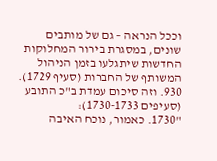וככל הנראה – גם של מותבים שונים, במסגרת בירור המחלוקות החדשות שיתגלעו בזמן הניהול המשותף של החברות (סעיף 1729).
930. וזה סיכום עמדת ב"כ התובע (סעיפים 1730-1733):
"1730. כאמור, נוכח האיבה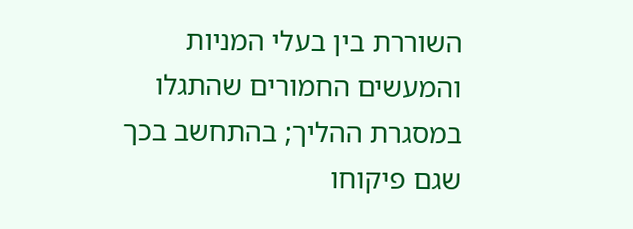השוררת בין בעלי המניות והמעשים החמורים שהתגלו במסגרת ההליך; בהתחשב בכך שגם פיקוחו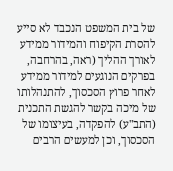של בית המשפט הנכבד לא סייע להסרת הקיפוח והמידור ממידע לאורך ההליך (ראה, בהרחבה, בפרקים הנוגעים למידור ממידע לאחר פרוץ הסכסוך, להתנהלותו של מיכה בקשר להגשת התכנית (התב"ע) להפקדה, בעיצומו של הסכסוך, וכן למעשים הרבים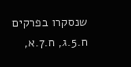שנסקרו בפרקים ח.5.ג, ח.7.א,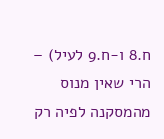ח.8 ו-ח.9 לעיל) – הרי שאין מנוס מהמסקנה לפיה רק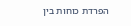הפרדת כוחות בין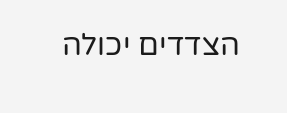הצדדים יכולה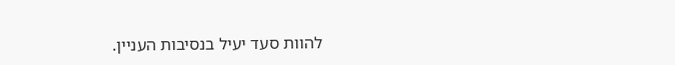להוות סעד יעיל בנסיבות העניין.